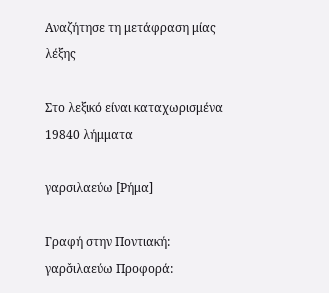Αναζήτησε τη μετάφραση μίας λέξης

Στο λεξικό είναι καταχωρισμένα 19840 λήμματα

γαρσιλαεύω [Ρήμα]

Γραφή στην Ποντιακή: γαρσ̌ιλαεύω Προφορά: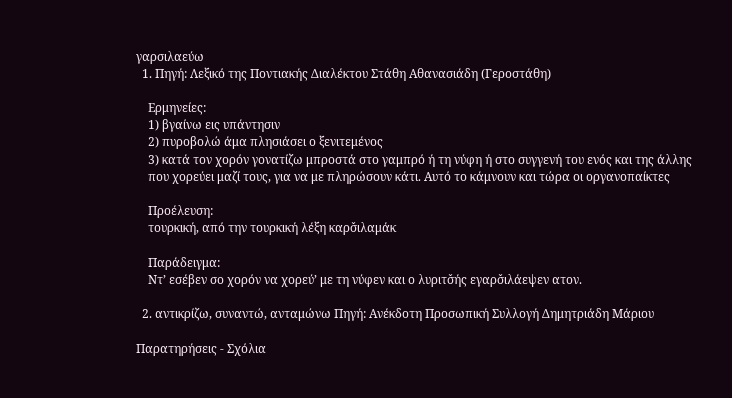γαρσιλαεύω
  1. Πηγή: Λεξικό της Ποντιακής Διαλέκτου Στάθη Αθανασιάδη (Γεροστάθη)

    Ερμηνείες:
    1) βγαίνω εις υπάντησιν
    2) πυροβολώ άμα πλησιάσει ο ξενιτεμένος
    3) κατά τον χορόν γονατίζω μπροστά στο γαμπρό ή τη νύφη ή στο συγγενή του ενός και της άλλης
    που χορεύει μαζί τους, για να με πληρώσουν κάτι. Αυτό το κάμνουν και τώρα οι οργανοπαίκτες

    Προέλευση:
    τουρκική, από την τουρκική λέξη καρσ̌ιλαμάκ

    Παράδειγμα:
    Ντ’ εσέβεν σο χορόν να χορεύ’ με τη νύφεν και ο λυριτσ̌ής εγαρσ̌ιλάεψεν ατον.

  2. αντικρίζω, συναντώ, ανταμώνω Πηγή: Ανέκδοτη Προσωπική Συλλογή Δημητριάδη Μάριου

Παρατηρήσεις - Σχόλια